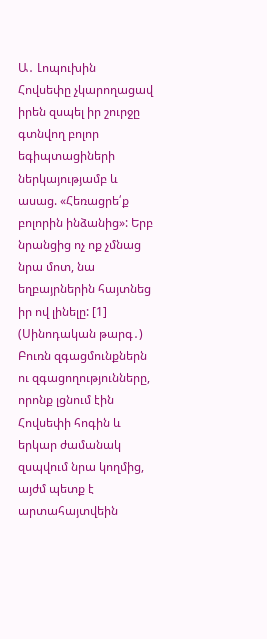Ա․ Լոպուխին
Հովսեփը չկարողացավ իրեն զսպել իր շուրջը գտնվող բոլոր եգիպտացիների ներկայությամբ և ասաց. «Հեռացրե՛ք բոլորին ինձանից»: Երբ նրանցից ոչ ոք չմնաց նրա մոտ, նա եղբայրներին հայտնեց իր ով լինելը: [1] (Սինոդական թարգ․)
Բուռն զգացմունքներն ու զգացողությունները, որոնք լցնում էին Հովսեփի հոգին և երկար ժամանակ զսպվում նրա կողմից, այժմ պետք է արտահայտվեին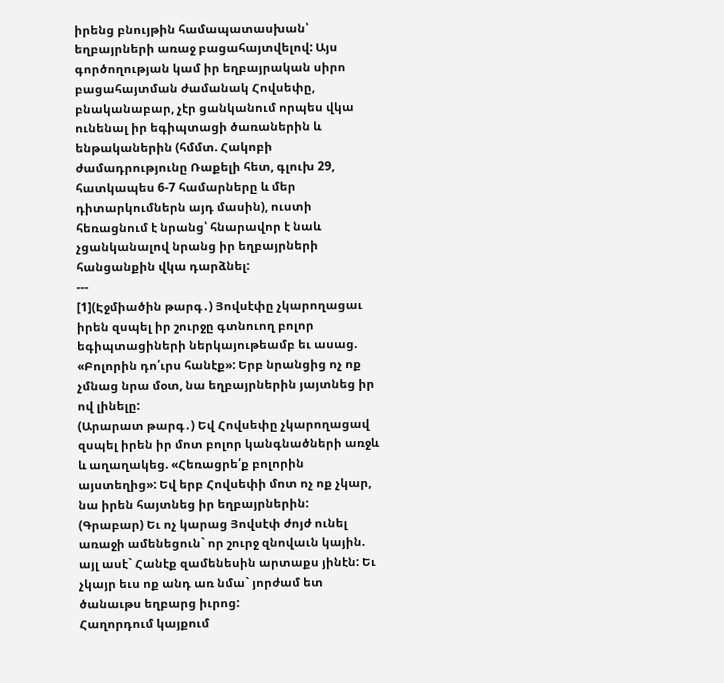իրենց բնույթին համապատասխան՝ եղբայրների առաջ բացահայտվելով: Այս գործողության կամ իր եղբայրական սիրո բացահայտման ժամանակ Հովսեփը, բնականաբար, չէր ցանկանում որպես վկա ունենալ իր եգիպտացի ծառաներին և ենթականերին (հմմտ. Հակոբի ժամադրությունը Ռաքելի հետ, գլուխ 29, հատկապես 6-7 համարները և մեր դիտարկումներն այդ մասին), ուստի հեռացնում է նրանց՝ հնարավոր է նաև չցանկանալով նրանց իր եղբայրների հանցանքին վկա դարձնել:
---
[1](Էջմիածին թարգ․) Յովսէփը չկարողացաւ իրեն զսպել իր շուրջը գտնուող բոլոր եգիպտացիների ներկայութեամբ եւ ասաց. «Բոլորին դո՛ւրս հանէք»: Երբ նրանցից ոչ ոք չմնաց նրա մօտ, նա եղբայրներին յայտնեց իր ով լինելը:
(Արարատ թարգ․) Եվ Հովսեփը չկարողացավ զսպել իրեն իր մոտ բոլոր կանգնածների առջև և աղաղակեց. «Հեռացրե՛ք բոլորին այստեղից»: Եվ երբ Հովսեփի մոտ ոչ ոք չկար, նա իրեն հայտնեց իր եղբայրներին:
(Գրաբար) Եւ ոչ կարաց Յովսէփ ժոյժ ունել առաջի ամենեցուն` որ շուրջ զնովաւն կային. այլ ասէ` Հանէք զամենեսին արտաքս յինէն: Եւ չկայր եւս ոք անդ առ նմա` յորժամ ետ ծանաւթս եղբարց իւրոց:
Հաղորդում կայքում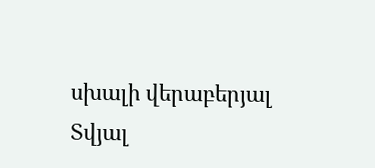սխալի վերաբերյալ
Տվյալ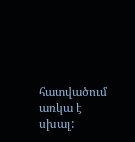հատվածում առկա է սխալ: